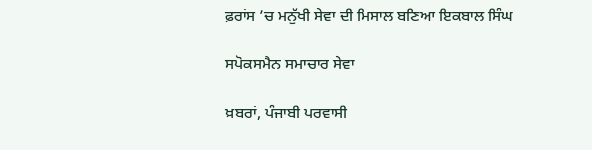ਫ਼ਰਾਂਸ ’ਚ ਮਨੁੱਖੀ ਸੇਵਾ ਦੀ ਮਿਸਾਲ ਬਣਿਆ ਇਕਬਾਲ ਸਿੰਘ

ਸਪੋਕਸਮੈਨ ਸਮਾਚਾਰ ਸੇਵਾ

ਖ਼ਬਰਾਂ, ਪੰਜਾਬੀ ਪਰਵਾਸੀ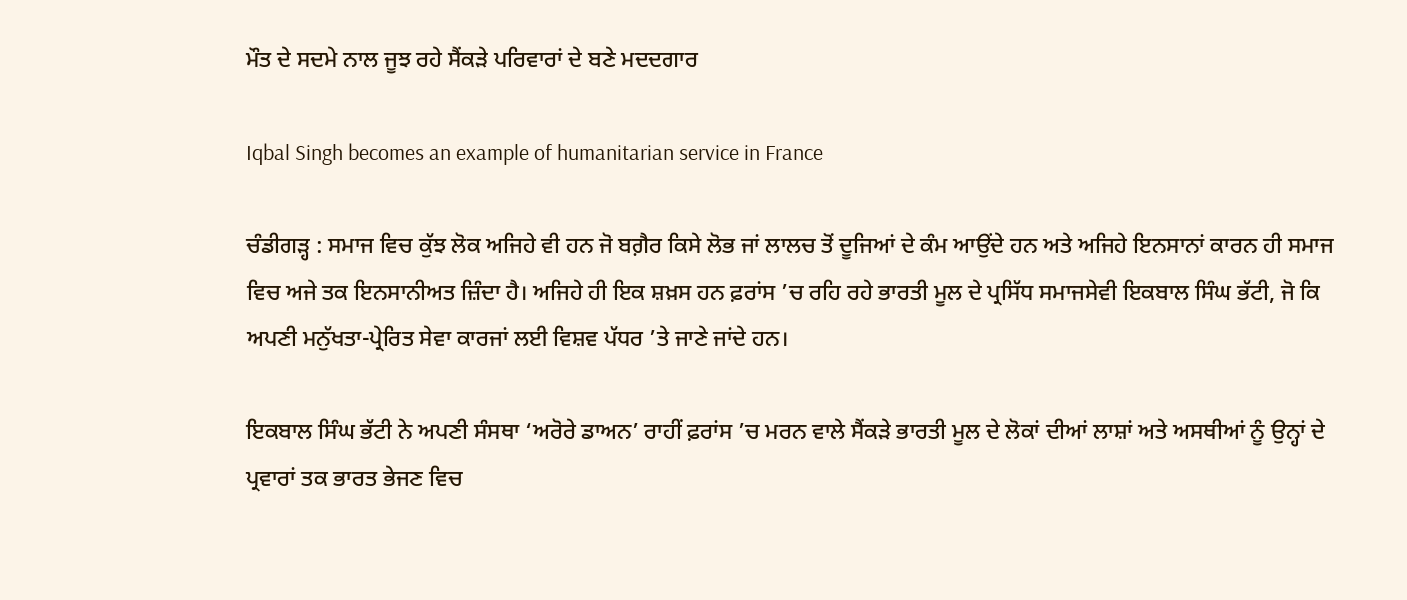ਮੌਤ ਦੇ ਸਦਮੇ ਨਾਲ ਜੂਝ ਰਹੇ ਸੈਂਕੜੇ ਪਰਿਵਾਰਾਂ ਦੇ ਬਣੇ ਮਦਦਗਾਰ

Iqbal Singh becomes an example of humanitarian service in France

ਚੰਡੀਗੜ੍ਹ : ਸਮਾਜ ਵਿਚ ਕੁੱਝ ਲੋਕ ਅਜਿਹੇ ਵੀ ਹਨ ਜੋ ਬਗ਼ੈਰ ਕਿਸੇ ਲੋਭ ਜਾਂ ਲਾਲਚ ਤੋਂ ਦੂਜਿਆਂ ਦੇ ਕੰਮ ਆਉਂਦੇ ਹਨ ਅਤੇ ਅਜਿਹੇ ਇਨਸਾਨਾਂ ਕਾਰਨ ਹੀ ਸਮਾਜ ਵਿਚ ਅਜੇ ਤਕ ਇਨਸਾਨੀਅਤ ਜ਼ਿੰਦਾ ਹੈ। ਅਜਿਹੇ ਹੀ ਇਕ ਸ਼ਖ਼ਸ ਹਨ ਫ਼ਰਾਂਸ ’ਚ ਰਹਿ ਰਹੇ ਭਾਰਤੀ ਮੂਲ ਦੇ ਪ੍ਰਸਿੱਧ ਸਮਾਜਸੇਵੀ ਇਕਬਾਲ ਸਿੰਘ ਭੱਟੀ, ਜੋ ਕਿ ਅਪਣੀ ਮਨੁੱਖਤਾ-ਪ੍ਰੇਰਿਤ ਸੇਵਾ ਕਾਰਜਾਂ ਲਈ ਵਿਸ਼ਵ ਪੱਧਰ ’ਤੇ ਜਾਣੇ ਜਾਂਦੇ ਹਨ।

ਇਕਬਾਲ ਸਿੰਘ ਭੱਟੀ ਨੇ ਅਪਣੀ ਸੰਸਥਾ ‘ਅਰੋਰੇ ਡਾਅਨ’ ਰਾਹੀਂ ਫ਼ਰਾਂਸ ’ਚ ਮਰਨ ਵਾਲੇ ਸੈਂਕੜੇ ਭਾਰਤੀ ਮੂਲ ਦੇ ਲੋਕਾਂ ਦੀਆਂ ਲਾਸ਼ਾਂ ਅਤੇ ਅਸਥੀਆਂ ਨੂੰ ਉਨ੍ਹਾਂ ਦੇ ਪ੍ਰਵਾਰਾਂ ਤਕ ਭਾਰਤ ਭੇਜਣ ਵਿਚ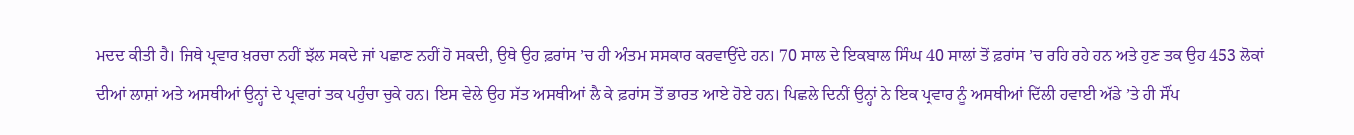ਮਦਦ ਕੀਤੀ ਹੈ। ਜਿਥੇ ਪ੍ਰਵਾਰ ਖ਼ਰਚਾ ਨਹੀਂ ਝੱਲ ਸਕਦੇ ਜਾਂ ਪਛਾਣ ਨਹੀਂ ਹੋ ਸਕਦੀ, ਉਥੇ ਉਹ ਫ਼ਰਾਂਸ ’ਚ ਹੀ ਅੰਤਮ ਸਸਕਾਰ ਕਰਵਾਉਂਦੇ ਹਨ। 70 ਸਾਲ ਦੇ ਇਕਬਾਲ ਸਿੰਘ 40 ਸਾਲਾਂ ਤੋਂ ਫ਼ਰਾਂਸ ’ਚ ਰਹਿ ਰਹੇ ਹਨ ਅਤੇ ਹੁਣ ਤਕ ਉਹ 453 ਲੋਕਾਂ ਦੀਆਂ ਲਾਸ਼ਾਂ ਅਤੇ ਅਸਥੀਆਂ ਉਨ੍ਹਾਂ ਦੇ ਪ੍ਰਵਾਰਾਂ ਤਕ ਪਹੁੰਚਾ ਚੁਕੇ ਹਨ। ਇਸ ਵੇਲੇ ਉਹ ਸੱਤ ਅਸਥੀਆਂ ਲੈ ਕੇ ਫ਼ਰਾਂਸ ਤੋਂ ਭਾਰਤ ਆਏ ਹੋਏ ਹਨ। ਪਿਛਲੇ ਦਿਨੀਂ ਉਨ੍ਹਾਂ ਨੇ ਇਕ ਪ੍ਰਵਾਰ ਨੂੰ ਅਸਥੀਆਂ ਦਿੱਲੀ ਹਵਾਈ ਅੱਡੇ ’ਤੇ ਹੀ ਸੌਂਪ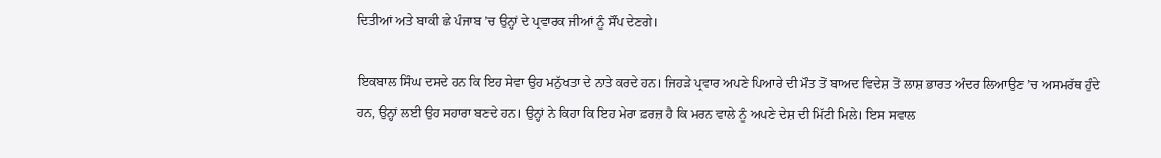ਦਿਤੀਆਂ ਅਤੇ ਬਾਕੀ ਛੇ ਪੰਜਾਬ ’ਚ ਉਨ੍ਹਾਂ ਦੇ ਪ੍ਰਵਾਰਕ ਜੀਆਂ ਨੂੰ ਸੌਂਪ ਦੇਣਗੇ।

ਇਕਬਾਲ ਸਿੰਘ ਦਸਦੇ ਹਨ ਕਿ ਇਹ ਸੇਵਾ ਉਹ ਮਨੁੱਖਤਾ ਦੇ ਨਾਤੇ ਕਰਦੇ ਹਨ। ਜਿਹੜੇ ਪ੍ਰਵਾਰ ਅਪਣੇ ਪਿਆਰੇ ਦੀ ਮੌਤ ਤੋਂ ਬਾਅਦ ਵਿਦੇਸ਼ ਤੋਂ ਲਾਸ਼ ਭਾਰਤ ਅੰਦਰ ਲਿਆਉਣ ’ਚ ਅਸਮਰੱਥ ਹੁੰਦੇ ਹਨ, ਉਨ੍ਹਾਂ ਲਈ ਉਹ ਸਹਾਰਾ ਬਣਦੇ ਹਨ। ਉਨ੍ਹਾਂ ਨੇ ਕਿਹਾ ਕਿ ਇਹ ਮੇਰਾ ਫ਼ਰਜ਼ ਹੈ ਕਿ ਮਰਨ ਵਾਲੇ ਨੂੰ ਅਪਣੇ ਦੇਸ਼ ਦੀ ਮਿੱਟੀ ਮਿਲੇ। ਇਸ ਸਵਾਲ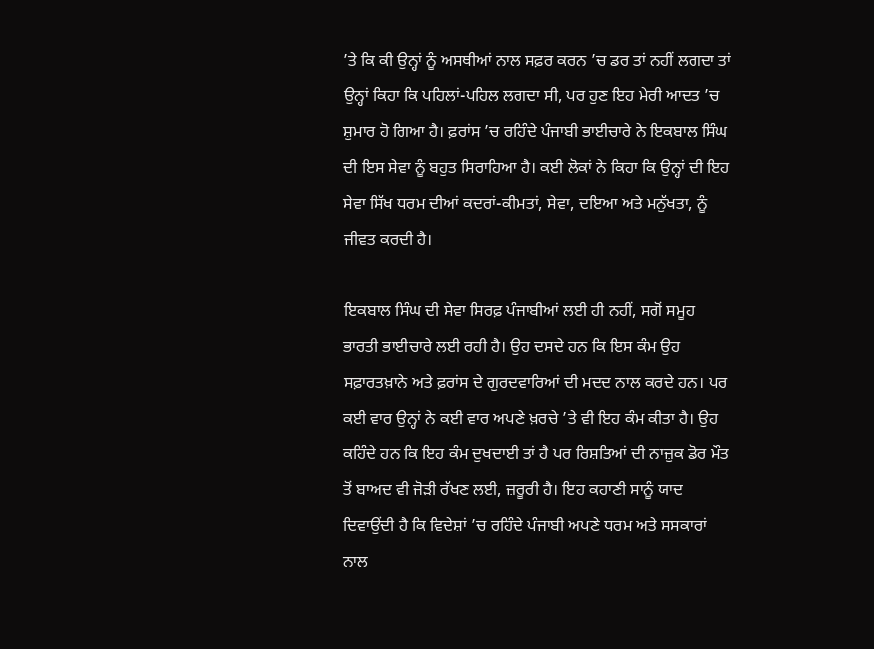’ਤੇ ਕਿ ਕੀ ਉਨ੍ਹਾਂ ਨੂੰ ਅਸਥੀਆਂ ਨਾਲ ਸਫ਼ਰ ਕਰਨ ’ਚ ਡਰ ਤਾਂ ਨਹੀਂ ਲਗਦਾ ਤਾਂ ਉਨ੍ਹਾਂ ਕਿਹਾ ਕਿ ਪਹਿਲਾਂ-ਪਹਿਲ ਲਗਦਾ ਸੀ, ਪਰ ਹੁਣ ਇਹ ਮੇਰੀ ਆਦਤ ’ਚ ਸ਼ੁਮਾਰ ਹੋ ਗਿਆ ਹੈ। ਫ਼ਰਾਂਸ ’ਚ ਰਹਿੰਦੇ ਪੰਜਾਬੀ ਭਾਈਚਾਰੇ ਨੇ ਇਕਬਾਲ ਸਿੰਘ ਦੀ ਇਸ ਸੇਵਾ ਨੂੰ ਬਹੁਤ ਸਿਰਾਹਿਆ ਹੈ। ਕਈ ਲੋਕਾਂ ਨੇ ਕਿਹਾ ਕਿ ਉਨ੍ਹਾਂ ਦੀ ਇਹ ਸੇਵਾ ਸਿੱਖ ਧਰਮ ਦੀਆਂ ਕਦਰਾਂ-ਕੀਮਤਾਂ, ਸੇਵਾ, ਦਇਆ ਅਤੇ ਮਨੁੱਖਤਾ, ਨੂੰ ਜੀਵਤ ਕਰਦੀ ਹੈ।

ਇਕਬਾਲ ਸਿੰਘ ਦੀ ਸੇਵਾ ਸਿਰਫ਼ ਪੰਜਾਬੀਆਂ ਲਈ ਹੀ ਨਹੀਂ, ਸਗੋਂ ਸਮੂਹ ਭਾਰਤੀ ਭਾਈਚਾਰੇ ਲਈ ਰਹੀ ਹੈ। ਉਹ ਦਸਦੇ ਹਨ ਕਿ ਇਸ ਕੰਮ ਉਹ ਸਫ਼ਾਰਤਖ਼ਾਨੇ ਅਤੇ ਫ਼ਰਾਂਸ ਦੇ ਗੁਰਦਵਾਰਿਆਂ ਦੀ ਮਦਦ ਨਾਲ ਕਰਦੇ ਹਨ। ਪਰ ਕਈ ਵਾਰ ਉਨ੍ਹਾਂ ਨੇ ਕਈ ਵਾਰ ਅਪਣੇ ਖ਼ਰਚੇ ’ਤੇ ਵੀ ਇਹ ਕੰਮ ਕੀਤਾ ਹੈ। ਉਹ ਕਹਿੰਦੇ ਹਨ ਕਿ ਇਹ ਕੰਮ ਦੁਖਦਾਈ ਤਾਂ ਹੈ ਪਰ ਰਿਸ਼ਤਿਆਂ ਦੀ ਨਾਜ਼ੁਕ ਡੋਰ ਮੌਤ ਤੋਂ ਬਾਅਦ ਵੀ ਜੋੜੀ ਰੱਖਣ ਲਈ, ਜ਼ਰੂਰੀ ਹੈ। ਇਹ ਕਹਾਣੀ ਸਾਨੂੰ ਯਾਦ ਦਿਵਾਉਂਦੀ ਹੈ ਕਿ ਵਿਦੇਸ਼ਾਂ ’ਚ ਰਹਿੰਦੇ ਪੰਜਾਬੀ ਅਪਣੇ ਧਰਮ ਅਤੇ ਸਸਕਾਰਾਂ ਨਾਲ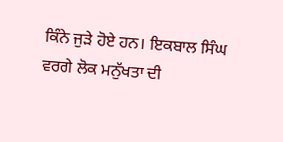ਕਿੰਨੇ ਜੁੜੇ ਹੋਏ ਹਨ। ਇਕਬਾਲ ਸਿੰਘ ਵਰਗੇ ਲੋਕ ਮਨੁੱਖਤਾ ਦੀ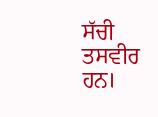ਸੱਚੀ ਤਸਵੀਰ ਹਨ।